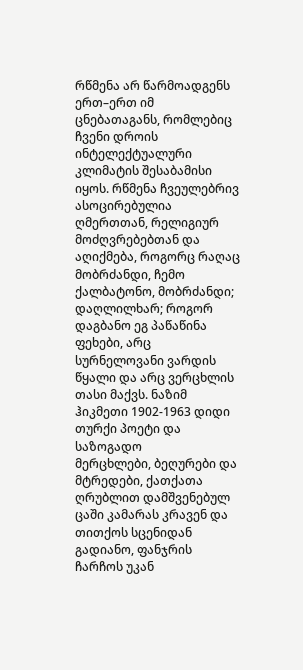რწმენა არ წარმოადგენს ერთ–ერთ იმ ცნებათაგანს, რომლებიც ჩვენი დროის ინტელექტუალური კლიმატის შესაბამისი იყოს. რწმენა ჩვეულებრივ ასოცირებულია ღმერთთან, რელიგიურ მოძღვრებებთან და აღიქმება, როგორც რაღაც
მობრძანდი, ჩემო ქალბატონო, მობრძანდი; დაღლილხარ; როგორ დაგბანო ეგ პაწაწინა ფეხები, არც სურნელოვანი ვარდის წყალი და არც ვერცხლის თასი მაქვს. ნაზიმ ჰიკმეთი 1902-1963 დიდი თურქი პოეტი და საზოგადო
მერცხლები, ბეღურები და მტრედები, ქათქათა ღრუბლით დამშვენებულ ცაში კამარას კრავენ და თითქოს სცენიდან გადიანო, ფანჯრის ჩარჩოს უკან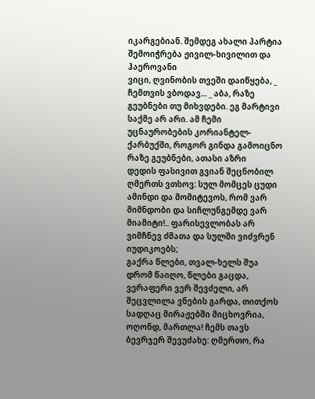იკარგებიან. შემდეგ ახალი პარტია შემოიჭრება ჟივილ-ხივილით და ჰაეროვანი
ვიცი, ღვინობის თვეში დაიწყება, _ ჩემთვის ვბოდავ... _ აბა, რაზე გეუბნები თუ მიხვდები. ეგ მარტივი საქმე არ არი. ამ ჩემი უცნაურობების კორიანტელ-ქარბუქში, როგორ გინდა გამოიცნო რაზე გეუბნები, ათასი აზრი
დედის ფასივით გვიან შეცნობილ ღმერთს ვთხოვ: სულ მომცეს ცუდი ამინდი და მომიტევოს, რომ ვარ მიმნდობი და სიჩლუნგემდე ვარ მიამიტი!.. ფარისევლობას არ ვიმჩნევ ძმათა და სულში ვიძვრენ იუდიკოებს;
გაქრა წლები, თვალ-ხელს შუა დრომ წაიღო, წლები გაცდა, ვერაფერი ვერ შევძელი, არ შეცვლილა ვნების გარდა, თითქოს სადღაც მირაჟებში მიცხოვრია, ოღონდ, მართლა! ჩემს თავს ბევრჯერ შევუძახე: ღმერთო, რა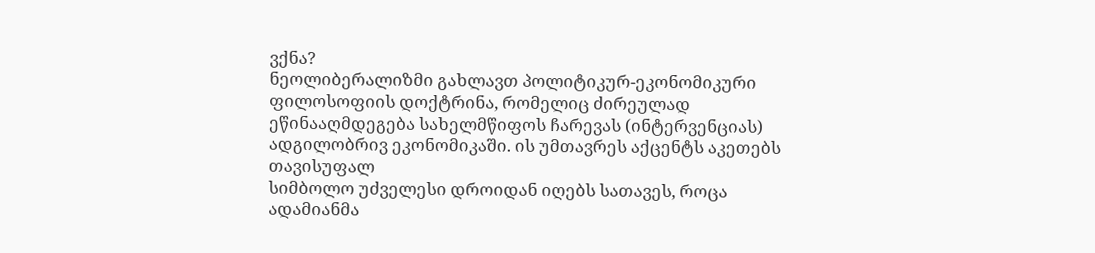ვქნა?
ნეოლიბერალიზმი გახლავთ პოლიტიკურ-ეკონომიკური ფილოსოფიის დოქტრინა, რომელიც ძირეულად ეწინააღმდეგება სახელმწიფოს ჩარევას (ინტერვენციას) ადგილობრივ ეკონომიკაში. ის უმთავრეს აქცენტს აკეთებს თავისუფალ
სიმბოლო უძველესი დროიდან იღებს სათავეს, როცა ადამიანმა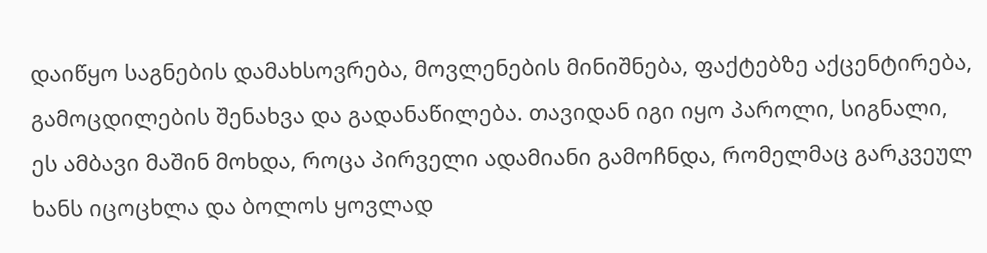დაიწყო საგნების დამახსოვრება, მოვლენების მინიშნება, ფაქტებზე აქცენტირება, გამოცდილების შენახვა და გადანაწილება. თავიდან იგი იყო პაროლი, სიგნალი,
ეს ამბავი მაშინ მოხდა, როცა პირველი ადამიანი გამოჩნდა, რომელმაც გარკვეულ ხანს იცოცხლა და ბოლოს ყოვლად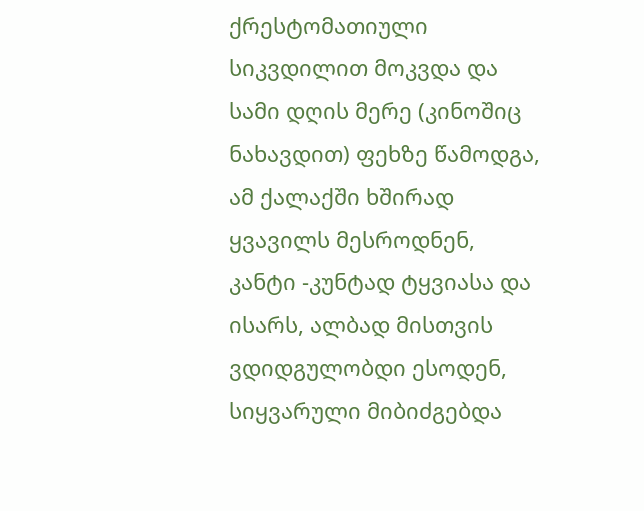ქრესტომათიული სიკვდილით მოკვდა და სამი დღის მერე (კინოშიც ნახავდით) ფეხზე წამოდგა,
ამ ქალაქში ხშირად ყვავილს მესროდნენ, კანტი -კუნტად ტყვიასა და ისარს, ალბად მისთვის ვდიდგულობდი ესოდენ, სიყვარული მიბიძგებდა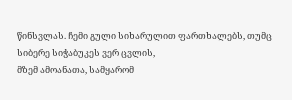წინსვლას. ჩემი გული სიხარულით ფართხალებს, თუმც სიბერე სიჭაბუკეს ვერ ცვლის,
მზემ ამოანათა, სამყარომ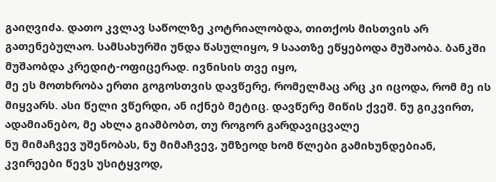გაიღვიძა. დათო კვლავ საწოლზე კოტრიალობდა, თითქოს მისთვის არ გათენებულაო. სამსახურში უნდა წასულიყო, 9 საათზე ეწყებოდა მუშაობა. ბანკში მუშაობდა კრედიტ-ოფიცერად. ივნისის თვე იყო,
მე ეს მოთხრობა ერთი გოგოსთვის დავწერე, რომელმაც არც კი იცოდა, რომ მე ის მიყვარს. ასი წელი ვწერდი, ან იქნებ მეტიც. დავწერე მიწის ქვეშ. ნუ გიკვირთ, ადამიანებო, მე ახლა გიამბობთ, თუ როგორ გარდავიცვალე
ნუ მიმაჩვევ უშენობას, ნუ მიმაჩვევ, უმზეოდ ხომ წლები გამიხუნდებიან, კვირეები წევს უსიტყვოდ,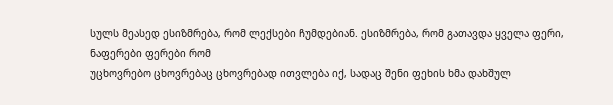სულს მეასედ ესიზმრება, რომ ლექსები ჩუმდებიან. ესიზმრება, რომ გათავდა ყველა ფერი, ნაფერები ფერები რომ
უცხოვრებო ცხოვრებაც ცხოვრებად ითვლება იქ, სადაც შენი ფეხის ხმა დახშულ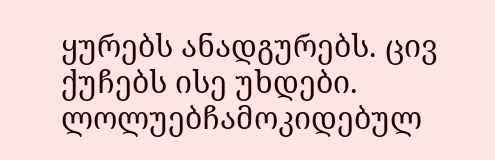ყურებს ანადგურებს. ცივ ქუჩებს ისე უხდები. ლოლუებჩამოკიდებულ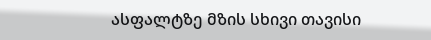ასფალტზე მზის სხივი თავისი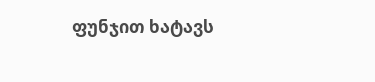ფუნჯით ხატავს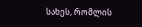სახეს, რომლის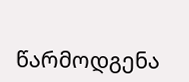წარმოდგენა